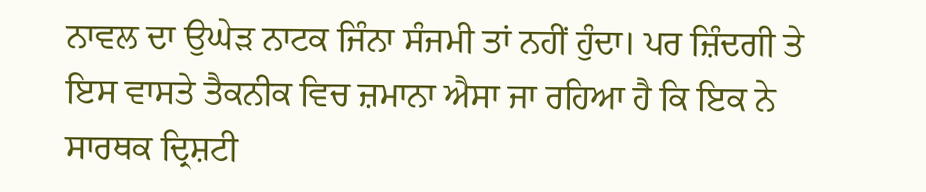ਨਾਵਲ ਦਾ ਉਘੇੜ ਨਾਟਕ ਜਿੰਨਾ ਸੰਜਮੀ ਤਾਂ ਨਹੀਂ ਹੁੰਦਾ। ਪਰ ਜ਼ਿੰਦਗੀ ਤੇ ਇਸ ਵਾਸਤੇ ਤੈਕਨੀਕ ਵਿਚ ਜ਼ਮਾਨਾ ਐਸਾ ਜਾ ਰਹਿਆ ਹੈ ਕਿ ਇਕ ਨੇ ਸਾਰਥਕ ਦ੍ਰਿਸ਼ਟੀ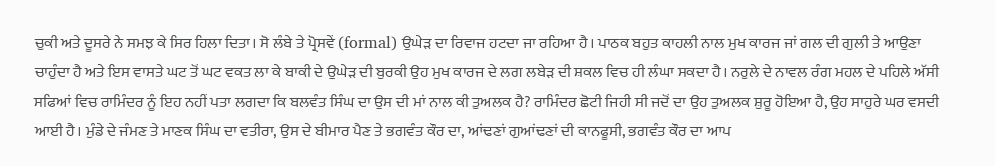ਚੁਕੀ ਅਤੇ ਦੂਸਰੇ ਨੇ ਸਮਝ ਕੇ ਸਿਰ ਹਿਲਾ ਦਿਤਾ। ਸੋ ਲੰਬੇ ਤੇ ਪ੍ਰੋਸਵੇਂ (formal) ਉਘੇੜ ਦਾ ਰਿਵਾਜ ਹਟਦਾ ਜਾ ਰਹਿਆ ਹੈ। ਪਾਠਕ ਬਹੁਤ ਕਾਹਲੀ ਨਾਲ ਮੁਖ ਕਾਰਜ ਜਾਂ ਗਲ ਦੀ ਗੁਲੀ ਤੇ ਆਉਣਾ ਚਾਹੁੰਦਾ ਹੈ ਅਤੇ ਇਸ ਵਾਸਤੇ ਘਟ ਤੋਂ ਘਟ ਵਕਤ ਲਾ ਕੇ ਬਾਕੀ ਦੇ ਉਘੇੜ ਦੀ ਬੁਰਕੀ ਉਹ ਮੁਖ ਕਾਰਜ ਦੇ ਲਗ ਲਬੇੜ ਦੀ ਸ਼ਕਲ ਵਿਚ ਹੀ ਲੰਘਾ ਸਕਦਾ ਹੈ। ਨਰੁਲੇ ਦੇ ਨਾਵਲ ਰੰਗ ਮਹਲ ਦੇ ਪਹਿਲੇ ਅੱਸੀ ਸਫਿਆਂ ਵਿਚ ਰਾਮਿੰਦਰ ਨੂੰ ਇਹ ਨਹੀਂ ਪਤਾ ਲਗਦਾ ਕਿ ਬਲਵੰਤ ਸਿੰਘ ਦਾ ਉਸ ਦੀ ਮਾਂ ਨਾਲ ਕੀ ਤੁਅਲਕ ਹੈ? ਰਾਮਿੰਦਰ ਛੋਟੀ ਜਿਹੀ ਸੀ ਜਦੋਂ ਦਾ ਉਹ ਤੁਅਲਕ ਸ਼ੁਰੂ ਹੋਇਆ ਹੈ, ਉਹ ਸਾਹੁਰੇ ਘਰ ਵਸਦੀ ਆਈ ਹੈ। ਮੁੰਡੇ ਦੇ ਜੰਮਣ ਤੇ ਮਾਣਕ ਸਿੰਘ ਦਾ ਵਤੀਰਾ, ਉਸ ਦੇ ਬੀਮਾਰ ਪੈਣ ਤੇ ਭਗਵੰਤ ਕੌਰ ਦਾ, ਆਂਢਣਾਂ ਗੁਆਂਢਣਾਂ ਦੀ ਕਾਨਫੂਸੀ, ਭਗਵੰਤ ਕੌਰ ਦਾ ਆਪ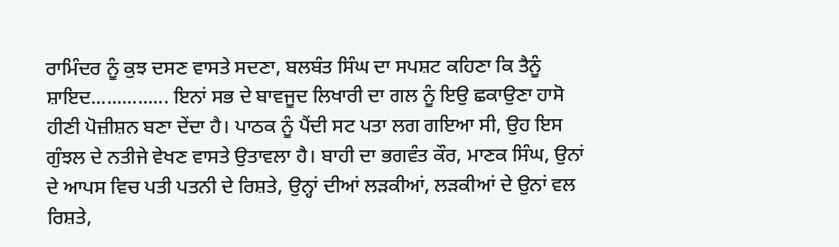ਰਾਮਿੰਦਰ ਨੂੰ ਕੁਝ ਦਸਣ ਵਾਸਤੇ ਸਦਣਾ, ਬਲਬੰਤ ਸਿੰਘ ਦਾ ਸਪਸ਼ਟ ਕਹਿਣਾ ਕਿ ਤੈਨੂੰ ਸ਼ਾਇਦ............... ਇਨਾਂ ਸਭ ਦੇ ਬਾਵਜੂਦ ਲਿਖਾਰੀ ਦਾ ਗਲ ਨੂੰ ਇਉ ਛਕਾਉਣਾ ਹਾਸੋ ਹੀਣੀ ਪੋਜ਼ੀਸ਼ਨ ਬਣਾ ਦੇਂਦਾ ਹੈ। ਪਾਠਕ ਨੂੰ ਪੈਂਦੀ ਸਟ ਪਤਾ ਲਗ ਗਇਆ ਸੀ, ਉਹ ਇਸ ਗੁੰਝਲ ਦੇ ਨਤੀਜੇ ਵੇਖਣ ਵਾਸਤੇ ਉਤਾਵਲਾ ਹੈ। ਬਾਹੀ ਦਾ ਭਗਵੰਤ ਕੌਰ, ਮਾਣਕ ਸਿੰਘ, ਉਨਾਂ ਦੇ ਆਪਸ ਵਿਚ ਪਤੀ ਪਤਨੀ ਦੇ ਰਿਸ਼ਤੇ, ਉਨ੍ਹਾਂ ਦੀਆਂ ਲੜਕੀਆਂ, ਲੜਕੀਆਂ ਦੇ ਉਨਾਂ ਵਲ ਰਿਸ਼ਤੇ,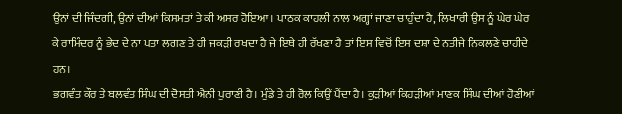ਉਨਾਂ ਦੀ ਜਿੰਦਗੀ, ਉਨਾਂ ਦੀਆਂ ਕਿਸਮਤਾਂ ਤੇ ਕੀ ਅਸਰ ਹੋਇਆ। ਪਾਠਕ ਕਾਹਲੀ ਨਾਲ ਅਗ੍ਹਾਂ ਜਾਣਾ ਚਾਹੁੰਦਾ ਹੈ, ਲਿਖਾਰੀ ਉਸ ਨੂੰ ਘੇਰ ਘੇਰ ਕੇ ਰਾਮਿੰਦਰ ਨੂੰ ਭੇਦ ਦੇ ਨਾ ਪਤਾ ਲਗਣ ਤੇ ਹੀ ਜਕੜੀ ਰਖਦਾ ਹੈ ਜੇ ਇਥੇ ਹੀ ਰੱਖਣਾ ਹੈ ਤਾਂ ਇਸ ਵਿਚੋਂ ਇਸ ਦਸ਼ਾ ਦੇ ਨਤੀਜੇ ਨਿਕਲਣੇ ਚਾਹੀਦੇ ਹਨ।
ਭਗਵੰਤ ਕੌਰ ਤੇ ਬਲਵੰਤ ਸਿੰਘ ਦੀ ਦੋਸਤੀ ਐਨੀ ਪੁਰਾਣੀ ਹੈ। ਮੁੰਡੇ ਤੇ ਹੀ ਰੋਲ ਕਿਉਂ ਪੈਂਦਾ ਹੈ। ਕੁੜੀਆਂ ਕਿਹੜੀਆਂ ਮਾਣਕ ਸਿੰਘ ਦੀਆਂ ਹੋਣੀਆਂ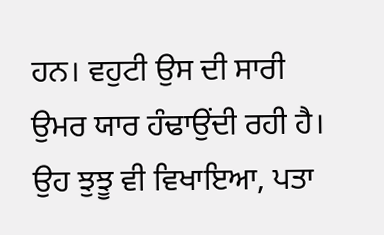ਹਨ। ਵਹੁਟੀ ਉਸ ਦੀ ਸਾਰੀ ਉਮਰ ਯਾਰ ਹੰਢਾਉਂਦੀ ਰਹੀ ਹੈ। ਉਹ ਝੁਝੂ ਵੀ ਵਿਖਾਇਆ, ਪਤਾ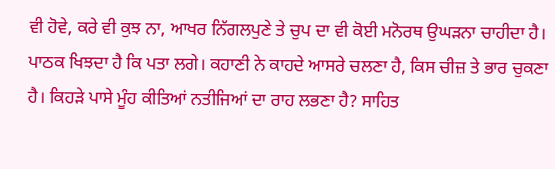ਵੀ ਹੋਵੇ, ਕਰੇ ਵੀ ਕੁਝ ਨਾ, ਆਖਰ ਨਿੱਗਲਪੁਣੇ ਤੇ ਚੁਪ ਦਾ ਵੀ ਕੋਈ ਮਨੋਰਥ ਉਘੜਨਾ ਚਾਹੀਦਾ ਹੈ। ਪਾਠਕ ਖਿਝਦਾ ਹੈ ਕਿ ਪਤਾ ਲਗੇ। ਕਹਾਣੀ ਨੇ ਕਾਹਦੇ ਆਸਰੇ ਚਲਣਾ ਹੈ, ਕਿਸ ਚੀਜ਼ ਤੇ ਭਾਰ ਚੁਕਣਾ ਹੈ। ਕਿਹੜੇ ਪਾਸੇ ਮੂੰਹ ਕੀਤਿਆਂ ਨਤੀਜਿਆਂ ਦਾ ਰਾਹ ਲਭਣਾ ਹੈ? ਸਾਹਿਤ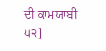ਦੀ ਕਾਮਯਾਬੀ
੫੨]